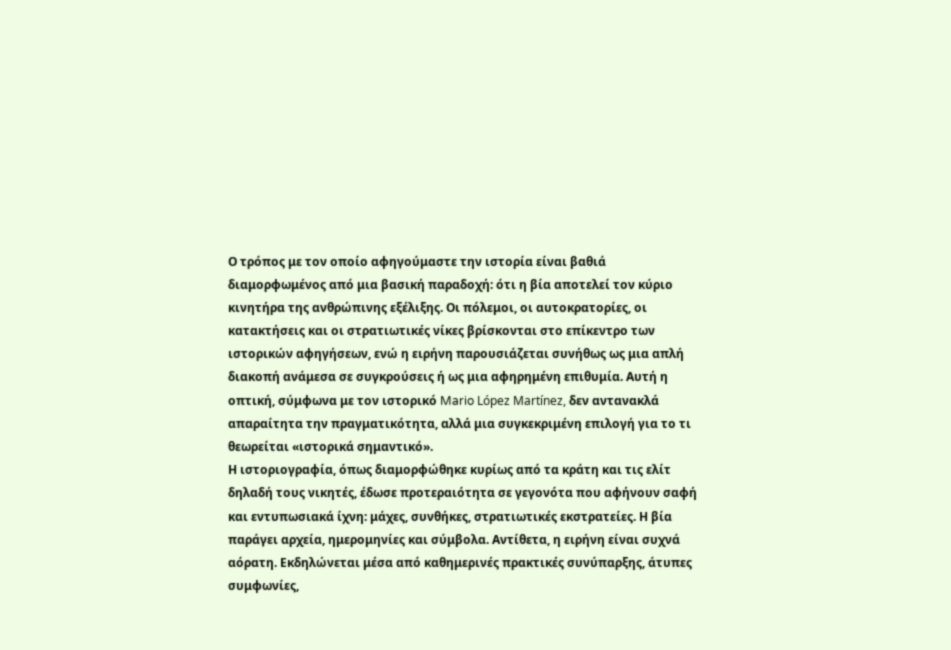Ο τρόπος με τον οποίο αφηγούμαστε την ιστορία είναι βαθιά διαμορφωμένος από μια βασική παραδοχή: ότι η βία αποτελεί τον κύριο κινητήρα της ανθρώπινης εξέλιξης. Οι πόλεμοι, οι αυτοκρατορίες, οι κατακτήσεις και οι στρατιωτικές νίκες βρίσκονται στο επίκεντρο των ιστορικών αφηγήσεων, ενώ η ειρήνη παρουσιάζεται συνήθως ως μια απλή διακοπή ανάμεσα σε συγκρούσεις ή ως μια αφηρημένη επιθυμία. Αυτή η οπτική, σύμφωνα με τον ιστορικό Mario López Martínez, δεν αντανακλά απαραίτητα την πραγματικότητα, αλλά μια συγκεκριμένη επιλογή για το τι θεωρείται «ιστορικά σημαντικό».
Η ιστοριογραφία, όπως διαμορφώθηκε κυρίως από τα κράτη και τις ελίτ δηλαδή τους νικητές, έδωσε προτεραιότητα σε γεγονότα που αφήνουν σαφή και εντυπωσιακά ίχνη: μάχες, συνθήκες, στρατιωτικές εκστρατείες. Η βία παράγει αρχεία, ημερομηνίες και σύμβολα. Αντίθετα, η ειρήνη είναι συχνά αόρατη. Εκδηλώνεται μέσα από καθημερινές πρακτικές συνύπαρξης, άτυπες συμφωνίες,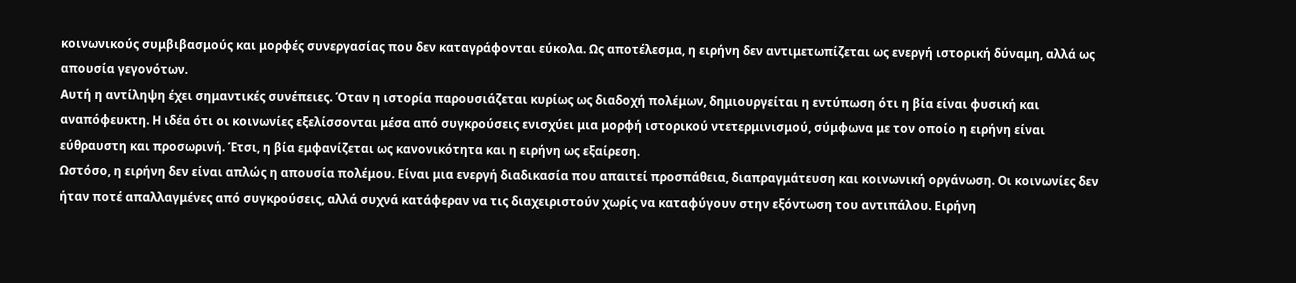κοινωνικούς συμβιβασμούς και μορφές συνεργασίας που δεν καταγράφονται εύκολα. Ως αποτέλεσμα, η ειρήνη δεν αντιμετωπίζεται ως ενεργή ιστορική δύναμη, αλλά ως απουσία γεγονότων.
Αυτή η αντίληψη έχει σημαντικές συνέπειες. Όταν η ιστορία παρουσιάζεται κυρίως ως διαδοχή πολέμων, δημιουργείται η εντύπωση ότι η βία είναι φυσική και αναπόφευκτη. Η ιδέα ότι οι κοινωνίες εξελίσσονται μέσα από συγκρούσεις ενισχύει μια μορφή ιστορικού ντετερμινισμού, σύμφωνα με τον οποίο η ειρήνη είναι εύθραυστη και προσωρινή. Έτσι, η βία εμφανίζεται ως κανονικότητα και η ειρήνη ως εξαίρεση.
Ωστόσο, η ειρήνη δεν είναι απλώς η απουσία πολέμου. Είναι μια ενεργή διαδικασία που απαιτεί προσπάθεια, διαπραγμάτευση και κοινωνική οργάνωση. Οι κοινωνίες δεν ήταν ποτέ απαλλαγμένες από συγκρούσεις, αλλά συχνά κατάφεραν να τις διαχειριστούν χωρίς να καταφύγουν στην εξόντωση του αντιπάλου. Ειρήνη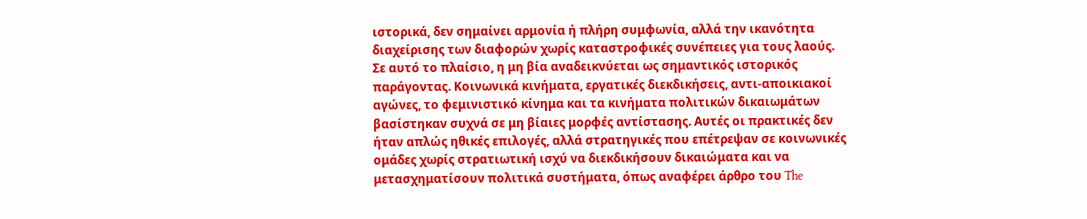ιστορικά, δεν σημαίνει αρμονία ή πλήρη συμφωνία, αλλά την ικανότητα διαχείρισης των διαφορών χωρίς καταστροφικές συνέπειες για τους λαούς.
Σε αυτό το πλαίσιο, η μη βία αναδεικνύεται ως σημαντικός ιστορικός παράγοντας. Κοινωνικά κινήματα, εργατικές διεκδικήσεις, αντι-αποικιακοί αγώνες, το φεμινιστικό κίνημα και τα κινήματα πολιτικών δικαιωμάτων βασίστηκαν συχνά σε μη βίαιες μορφές αντίστασης. Αυτές οι πρακτικές δεν ήταν απλώς ηθικές επιλογές, αλλά στρατηγικές που επέτρεψαν σε κοινωνικές ομάδες χωρίς στρατιωτική ισχύ να διεκδικήσουν δικαιώματα και να μετασχηματίσουν πολιτικά συστήματα, όπως αναφέρει άρθρο του The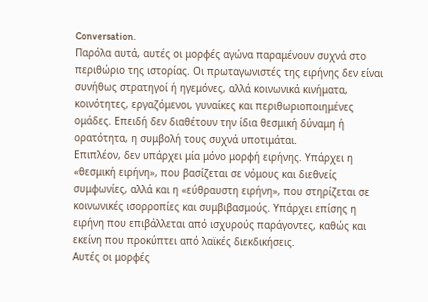Conversation.
Παρόλα αυτά, αυτές οι μορφές αγώνα παραμένουν συχνά στο περιθώριο της ιστορίας. Οι πρωταγωνιστές της ειρήνης δεν είναι συνήθως στρατηγοί ή ηγεμόνες, αλλά κοινωνικά κινήματα, κοινότητες, εργαζόμενοι, γυναίκες και περιθωριοποιημένες ομάδες. Επειδή δεν διαθέτουν την ίδια θεσμική δύναμη ή ορατότητα, η συμβολή τους συχνά υποτιμάται.
Επιπλέον, δεν υπάρχει μία μόνο μορφή ειρήνης. Υπάρχει η «θεσμική ειρήνη», που βασίζεται σε νόμους και διεθνείς συμφωνίες, αλλά και η «εύθραυστη ειρήνη», που στηρίζεται σε κοινωνικές ισορροπίες και συμβιβασμούς. Υπάρχει επίσης η ειρήνη που επιβάλλεται από ισχυρούς παράγοντες, καθώς και εκείνη που προκύπτει από λαϊκές διεκδικήσεις.
Αυτές οι μορφές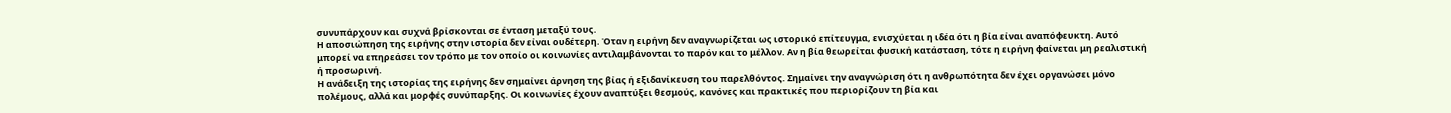συνυπάρχουν και συχνά βρίσκονται σε ένταση μεταξύ τους.
Η αποσιώπηση της ειρήνης στην ιστορία δεν είναι ουδέτερη. Όταν η ειρήνη δεν αναγνωρίζεται ως ιστορικό επίτευγμα, ενισχύεται η ιδέα ότι η βία είναι αναπόφευκτη. Αυτό μπορεί να επηρεάσει τον τρόπο με τον οποίο οι κοινωνίες αντιλαμβάνονται το παρόν και το μέλλον. Αν η βία θεωρείται φυσική κατάσταση, τότε η ειρήνη φαίνεται μη ρεαλιστική ή προσωρινή.
Η ανάδειξη της ιστορίας της ειρήνης δεν σημαίνει άρνηση της βίας ή εξιδανίκευση του παρελθόντος. Σημαίνει την αναγνώριση ότι η ανθρωπότητα δεν έχει οργανώσει μόνο πολέμους, αλλά και μορφές συνύπαρξης. Οι κοινωνίες έχουν αναπτύξει θεσμούς, κανόνες και πρακτικές που περιορίζουν τη βία και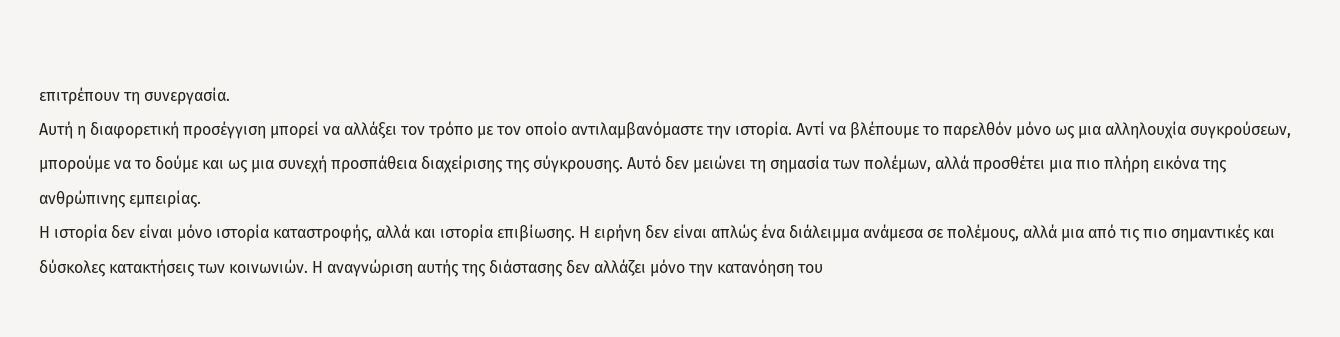επιτρέπουν τη συνεργασία.
Αυτή η διαφορετική προσέγγιση μπορεί να αλλάξει τον τρόπο με τον οποίο αντιλαμβανόμαστε την ιστορία. Αντί να βλέπουμε το παρελθόν μόνο ως μια αλληλουχία συγκρούσεων, μπορούμε να το δούμε και ως μια συνεχή προσπάθεια διαχείρισης της σύγκρουσης. Αυτό δεν μειώνει τη σημασία των πολέμων, αλλά προσθέτει μια πιο πλήρη εικόνα της ανθρώπινης εμπειρίας.
Η ιστορία δεν είναι μόνο ιστορία καταστροφής, αλλά και ιστορία επιβίωσης. Η ειρήνη δεν είναι απλώς ένα διάλειμμα ανάμεσα σε πολέμους, αλλά μια από τις πιο σημαντικές και δύσκολες κατακτήσεις των κοινωνιών. Η αναγνώριση αυτής της διάστασης δεν αλλάζει μόνο την κατανόηση του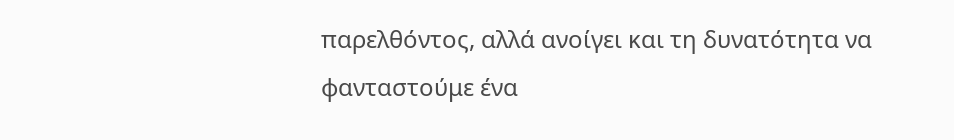παρελθόντος, αλλά ανοίγει και τη δυνατότητα να φανταστούμε ένα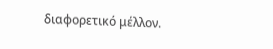διαφορετικό μέλλον.